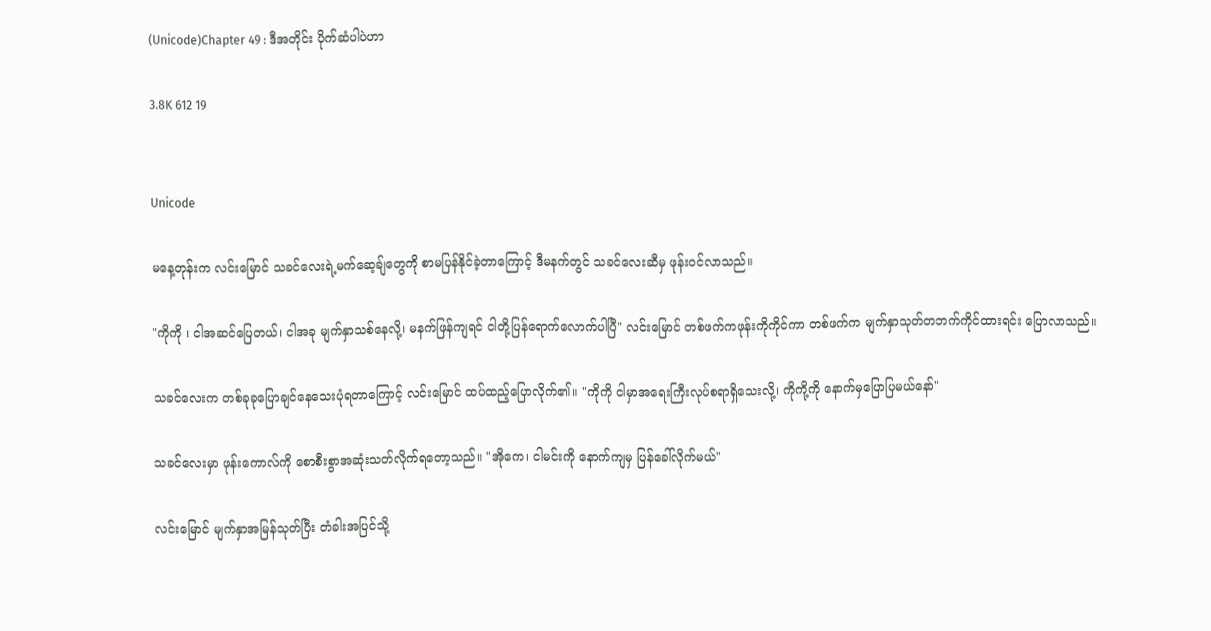(Unicode)Chapter 49 : ဒီအတိုင်း ပိုက်ဆံပါပဲဟာ

3.8K 612 19


Unicode

မနေ့တုန်းက လင်းမြောင် သခင်လေးရဲ့မက်ဆေ့ချ်တွေကို စာမပြန်နိုင်ခဲ့တာကြောင့် ဒီမနက်တွင် သခင်လေးဆီမှ ဖုန်းဝင်လာသည်။

"ကိုကို ၊ ငါအဆင်ပြေတယ်၊ ငါအခု မျက်နှာသစ်နေလို့၊ မနက်ဖြန်ကျရင် ငါတို့ပြန်ရောက်လောက်ပါပြီ" လင်းမြောင် တစ်ဖက်ကဖုန်းကိုကိုင်ကာ တစ်ဖက်က မျက်နှာသုတ်တဘက်ကိုင်ထားရင်း ပြောလာသည်။

သခင်လေးက တစ်ခုခုပြောချင်နေသေးပုံရတာကြောင့် လင်းမြောင် ထပ်ထည့်ပြောလိုက်၏။ "ကိုကို ငါမှာအရေးကြီးလုပ်စရာရှိသေးလို့၊ ကိုကို့ကို နောက်မှပြောပြမယ်နော်"

သခင်လေးမှာ ဖုန်းကောလ်ကို စောစီးစွာအဆုံးသတ်လိုက်ရတော့သည်။ "အိုကေ၊ ငါမင်းကို နောက်ကျမှ ပြန်ခေါ်လိုက်မယ်"

လင်းမြောင် မျက်နှာအမြန်သုတ်ပြီး တံခါးအပြင်သို့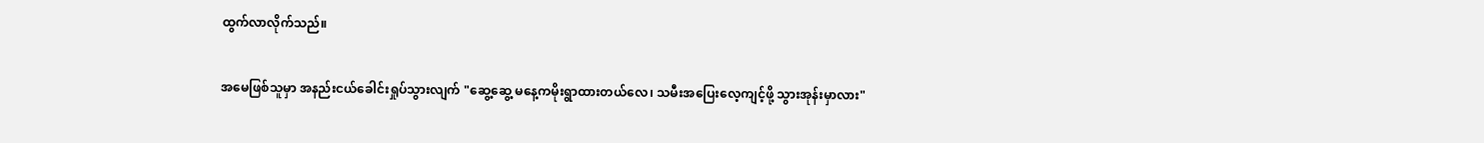ထွက်လာလိုက်သည်။

အမေဖြစ်သူမှာ အနည်းငယ်ခေါင်းရှုပ်သွားလျက် "ဆွေ့ဆွေ့ မနေ့ကမိုးရွာထားတယ်လေ၊ သမီးအပြေးလေ့ကျင့်ဖို့ သွားအုန်းမှာလား"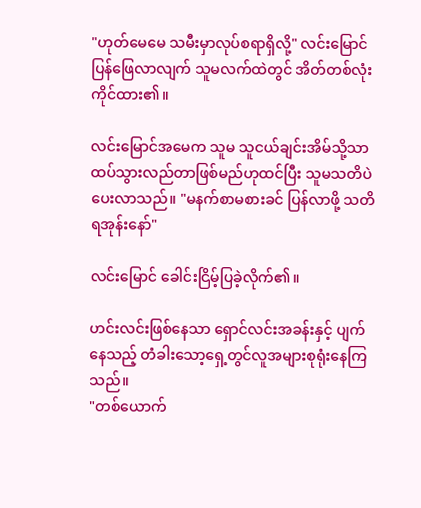"ဟုတ်မေမေ သမီးမှာလုပ်စရာရှိလို့" လင်းမြောင် ပြန်ဖြေလာလျက် သူမလက်ထဲတွင် အိတ်တစ်လုံးကိုင်ထား၏။

လင်းမြောင်အမေက သူမ သူငယ်ချင်းအိမ်သို့သာ ထပ်သွားလည်တာဖြစ်မည်ဟုထင်ပြီး သူမသတိပဲ ပေးလာသည်။ "မနက်စာမစားခင် ပြန်လာဖို့ သတိရအုန်းနော်"

လင်းမြောင် ခေါင်းငြိမ့်ပြခဲ့လိုက်၏။

ဟင်းလင်းဖြစ်နေသာ ရှောင်လင်းအခန်းနှင့် ပျက်နေသည့် တံခါးသော့ရှေ့တွင်လူအများစုရုံးနေကြသည်။
"တစ်ယောက်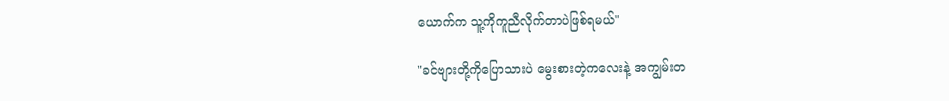ယောက်က သူ့ကိုကူညီလိုက်တာပဲဖြစ်ရမယ်"

"ခင်ဗျားတို့ကိုပြောသားပဲ မွေးစားတဲ့ကလေးနဲ့ အကျွမ်းတ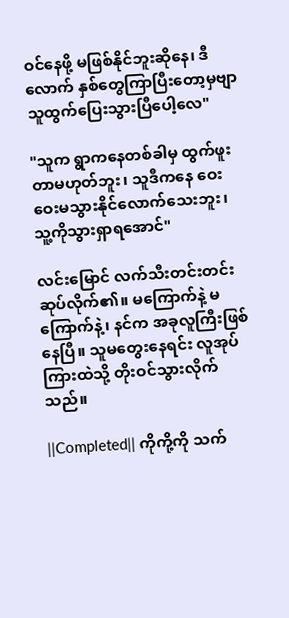ဝင်နေဖို့ မဖြစ်နိုင်ဘူးဆိုနေ၊ ဒီလောက် နှစ်တွေကြာပြီးတော့မှဗျာ သူထွက်ပြေးသွားပြီပေါ့လေ"

"သူက ရွာကနေတစ်ခါမှ ထွက်ဖူးတာမဟုတ်ဘူး၊ သူဒီကနေ ဝေးဝေးမသွားနိုင်လောက်သေးဘူး၊ သူ့ကိုသွားရှာရအောင်"

လင်းမြောင် လက်သီးတင်းတင်းဆုပ်လိုက်၏။ မကြောက်နဲ့ မကြောက်နဲ့၊ နင်က အခုလူကြီးဖြစ်နေပြီ။ သူမတွေးနေရင်း လူအုပ်ကြားထဲသို့ တိုးဝင်သွားလိုက်သည်။

||Completed|| ကိုကို့ကို သက်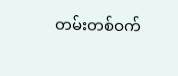တမ်းတစ်ဝက်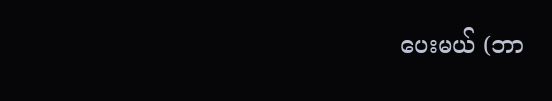ပေးမယ် (ဘာ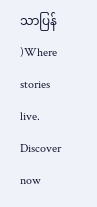သာပြန် )Where stories live. Discover now